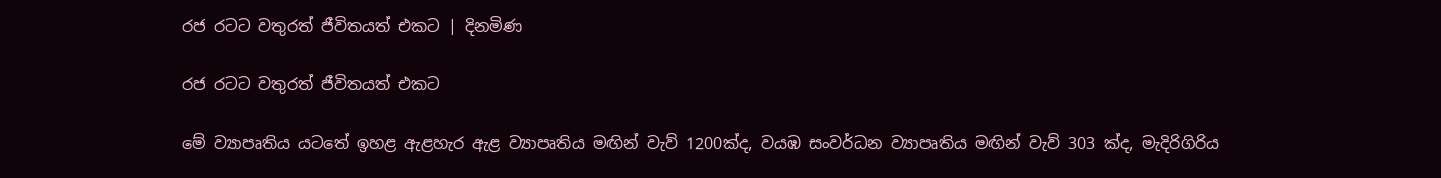රජ රටට වතුරත් ජීවිතයත් එකට | දිනමිණ

රජ රටට වතුරත් ජීවිතයත් එකට

මේ ව්‍යාපෘතිය යටතේ ඉහළ ඇළහැර ඇළ ව්‍යාපෘතිය මඟින් වැව් 1200ක්ද, වයඹ සංවර්ධන ව්‍යාපෘතිය මඟින් වැව් 303 ක්ද, මැදිරිගිරිය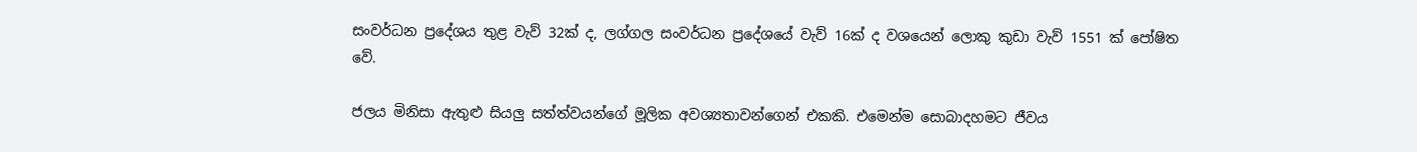සංවර්ධන ප්‍රදේශය තුළ වැව් 32ක් ද, ලග්ගල සංවර්ධන ප්‍රදේශයේ වැව් 16ක් ද වශයෙන් ලොකු කුඩා වැව් 1551 ක් පෝෂිත වේ.

ජලය මිනිසා ඇතුළු සියලු සත්ත්වයන්ගේ මූලික අවශ්‍යතාවන්ගෙන් එකකි. එමෙන්ම සොබාදහමට ජීවය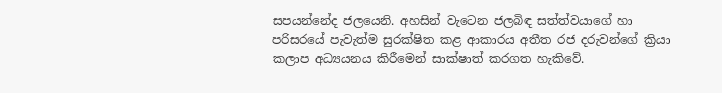සපයන්නේද ජලයෙනි. අහසින් වැටෙන ජලබිඳ සත්ත්වයාගේ හා පරිසරයේ පැවැත්ම සුරක්ෂිත කළ ආකාරය අතීත රජ දරුවන්ගේ ක්‍රියා කලාප අධ්‍යයනය කිරීමෙන් සාක්ෂාත් කරගත හැකිවේ.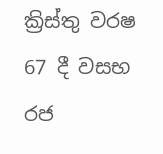ක්‍රිස්තු වරෂ 67 දී වසභ රජ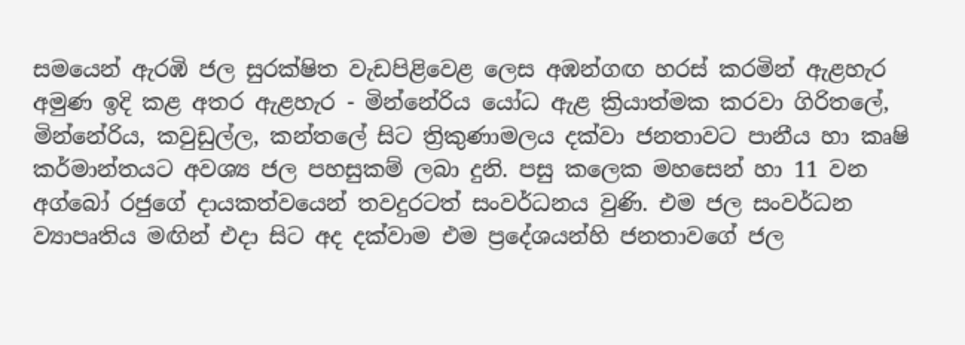සමයෙන් ඇරඹි ජල සුරක්ෂිත වැඩපිළිවෙළ ලෙස අඹන්ගඟ හරස් කරමින් ඇළහැර අමුණ ඉදි කළ අතර ඇළහැර - මින්නේරිය යෝධ ඇළ ක්‍රියාත්මක කරවා ගිරිතලේ, මින්නේරිය, කවුඩුල්ල, කන්තලේ සිට ත්‍රිකුණාමලය දක්වා ජනතාවට පානීය හා කෘෂි කර්මාන්තයට අවශ්‍ය ජල පහසුකම් ලබා දුනි. පසු කලෙක මහසෙන් හා 11 වන අග්බෝ රජුගේ දායකත්වයෙන් තවදුරටත් සංවර්ධනය වුණි. එම ජල සංවර්ධන ව්‍යාපෘතිය මඟින් එදා සිට අද දක්වාම එම ප්‍රදේශයන්හි ජනතාවගේ ජල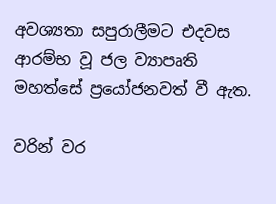අවශ්‍යතා සපුරාලීමට එදවස ආරම්භ වූ ජල ව්‍යාපෘති මහත්සේ ප්‍රයෝජනවත් වී ඇත.

වරින් වර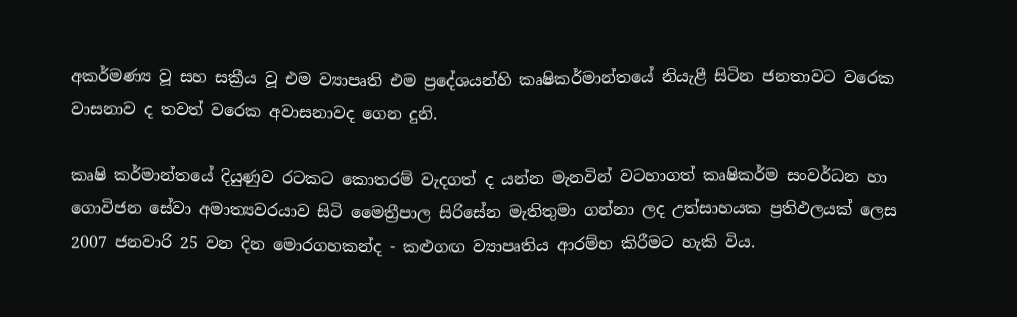අකර්මණ්‍ය වූ සහ සක්‍රීය වූ එම ව්‍යාපෘති එම ප්‍රදේශයන්හි කෘෂිකර්මාන්තයේ නියැළී සිටින ජනතාවට වරෙක වාසනාව ද තවත් වරෙක අවාසනාවද ගෙන දුනි.

කෘෂි කර්මාන්තයේ දියුණුව රටකට කොතරම් වැදගත් ද යන්න මැනවින් වටහාගත් කෘෂිකර්ම සංවර්ධන හා ගොවිජන සේවා අමාත්‍යවරයාව සිටි මෛත්‍රීපාල සිරිසේන මැතිතුමා ගන්නා ලද උත්සාහයක ප්‍රතිඵලයක් ලෙස 2007 ජනවාරි 25 වන දින මොරගහකන්ද - කළුගඟ ව්‍යාපෘතිය ආරම්භ කිරීමට හැකි විය.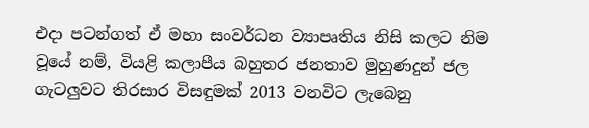එදා පටන්ගත් ඒ මහා සංවර්ධන ව්‍යාපෘතිය නිසි කලට නිම වූයේ නම්, වියළි කලාපීය බහුතර ජනතාව මුහුණදුන් ජල ගැටලුවට තිරසාර විසඳුමක් 2013 වනවිට ලැබෙනු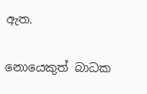ඇත.

නොයෙකුත් බාධක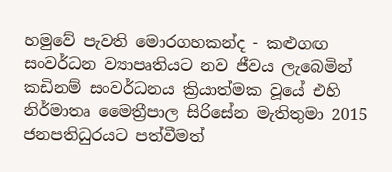හමුවේ පැවති මොරගහකන්ද - කළුගඟ සංවර්ධන ව්‍යාපෘතියට නව ජීවය ලැබෙමින් කඩිනම් සංවර්ධනය ක්‍රියාත්මක වූයේ එහි නිර්මාතෘ මෛත්‍රීපාල සිරිසේන මැතිතුමා 2015 ජනපතිධුරයට පත්වීමත්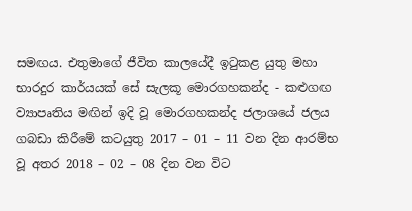සමඟය. එතුමාගේ ජීවිත කාලයේදී ඉටුකළ යුතු මහා භාරදුර කාර්යයක් සේ සැලකූ මොරගහකන්ද - කළුගඟ ව්‍යාපෘතිය මඟින් ඉදි වූ මොරගහකන්ද ජලාශයේ ජලය ගබඩා කිරීමේ කටයුතු 2017 – 01 – 11 වන දින ආරම්භ වූ අතර 2018 – 02 – 08 දින වන විට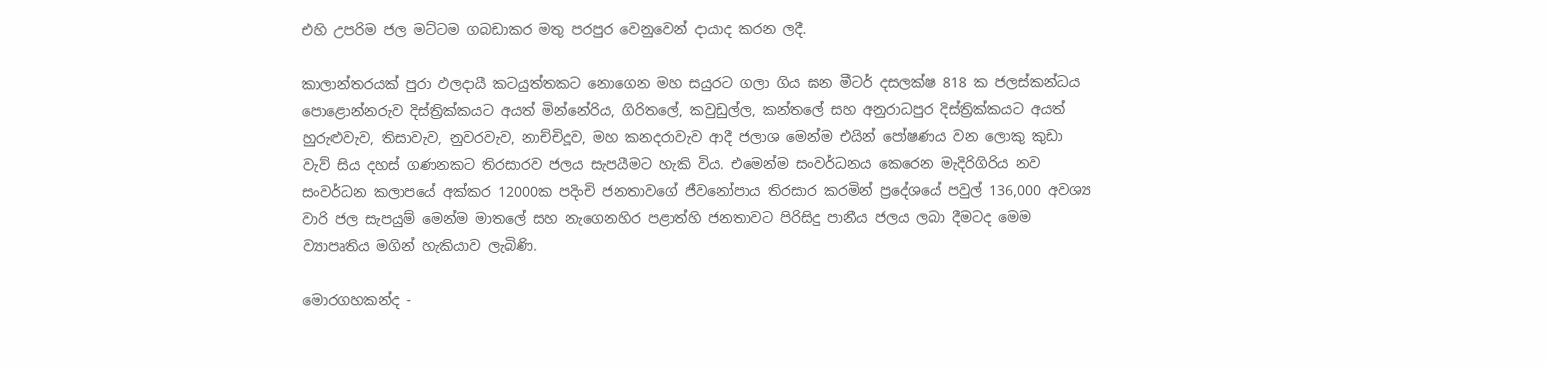එහි උපරිම ජල මට්ටම ගබඩාකර මතු පරපුර වෙනුවෙන් දායාද කරන ලදී.

කාලාන්තරයක් පුරා ඵලදායී කටයුත්තකට නොගෙන මහ සයුරට ගලා ගිය ඝන මීටර් දසලක්ෂ 818 ක ජලස්කන්ධය පොළොන්නරුව දිස්ත්‍රික්කයට අයත් මින්නේරිය, ගිරිතලේ, කවුඩුල්ල, කන්තලේ සහ අනුරාධපුර දිස්ත්‍රික්කයට අයත් හුරුළුවැව, තිසාවැව, නුවරවැව, නාච්චිදූව, මහ කනදරාවැව ආදී ජලාශ මෙන්ම එයින් පෝෂණය වන ලොකු කුඩා වැව් සිය දහස් ගණනකට තිරසාරව ජලය සැපයීමට හැකි විය. එමෙන්ම සංවර්ධනය කෙරෙන මැදිරිගිරිය නව සංවර්ධන කලාපයේ අක්කර 12000ක පදිංචි ජනතාවගේ ජීවනෝපාය තිරසාර කරමින් ප්‍රදේශයේ පවුල් 136,000 අවශ්‍ය වාරි ජල සැපයුම් මෙන්ම මාතලේ සහ නැගෙනහිර පළාත්හි ජනතාවට පිරිසිදු පානීය ජලය ලබා දීමටද මෙම ව්‍යාපෘතිය මගින් හැකියාව ලැබිණි.

මොරගහකන්ද -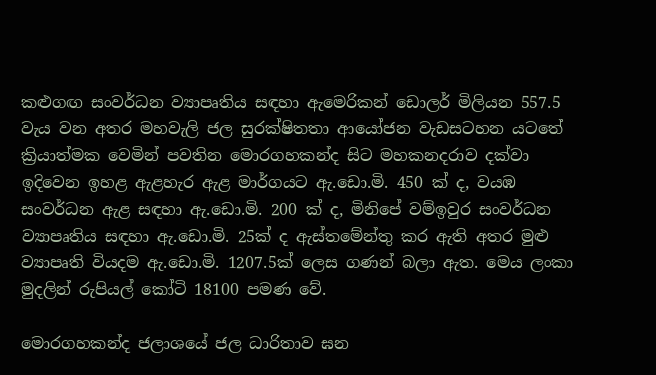කළුගඟ සංවර්ධන ව්‍යාපෘතිය සඳහා ඇමෙරිකන් ඩොලර් මිලියන 557.5 වැය වන අතර මහවැලි ජල සුරක්ෂිතතා ආයෝජන වැඩසටහන යටතේ ක්‍රියාත්මක වෙමින් පවතින මොරගහකන්ද සිට මහකනදරාව දක්වා ඉදිවෙන ඉහළ ඇළහැර ඇළ මාර්ගයට ඇ.ඩො.මි. 450 ක් ද, වයඹ සංවර්ධන ඇළ සඳහා ඇ.ඩො.මි. 200 ක් ද, මිනිපේ වම්ඉවුර සංවර්ධන ව්‍යාපෘතිය සඳහා ඇ.ඩො.මි. 25ක් ද ඇස්තමේන්තු කර ඇති අතර මුළු ව්‍යාපෘති වියදම ඇ.ඩො.මි. 1207.5ක් ලෙස ගණන් බලා ඇත. මෙය ලංකා මුදලින් රුපියල් කෝටි 18100 පමණ වේ.

මොරගහකන්ද ජලාශයේ ජල ධාරිතාව ඝන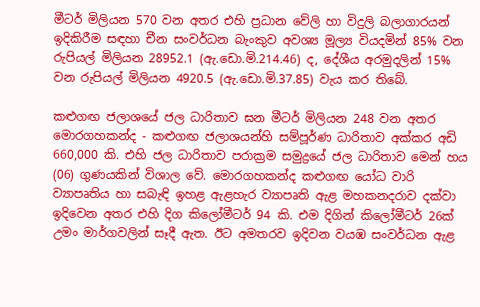මීටර් මිලියන 570 වන අතර එහි ප්‍රධාන වේලි හා විදුලි බලාගාරයන් ඉදිකිරීම සඳහා චීන සංවර්ධන බැංකුව අවශ්‍ය මූල්‍ය වියදමින් 85% වන රුපියල් මිලියන 28952.1 (ඇ.ඩො.මි.214.46) ද, දේශීය අරමුදලින් 15% වන රුපියල් මිලියන 4920.5 (ඇ.ඩො.මි.37.85) වැය කර තිබේ.

කළුගඟ ජලාශයේ ජල ධාරිතාව ඝන මීටර් මිලියන 248 වන අතර මොරගහකන්ද - කළුගඟ ජලාශයන්හි සම්පූර්ණ ධාරිතාව අක්කර අඩි 660,000 කි. එහි ජල ධාරිතාව පරාක්‍රම සමුද්‍රයේ ජල ධාරිතාව මෙන් හය (06) ගුණයකින් විශාල වේ. මොරගහකන්ද කළුගඟ යෝධ වාරි ව්‍යාපෘතිය හා සබැඳි ඉහළ ඇළහැර ව්‍යාප‍ෘති ඇළ මහකනදරාව දක්වා ඉදිවෙන අතර එහි දිග කිලෝමීටර් 94 කි. එම දිගින් කිලෝමීටර් 26ක් උමං මාර්ගවලින් සෑදී ඇත. ඊට අමතරව ඉදිවන වයඹ සංවර්ධන ඇළ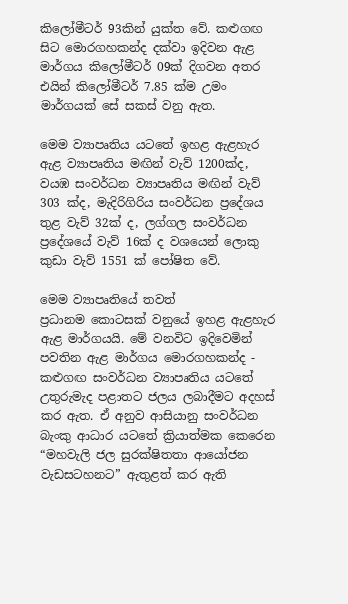කිලෝමීටර් 93කින් යුක්ත වේ. කළුගඟ සිට මොරගහකන්ද දක්වා ඉදිවන ඇළ මාර්ගය කිලෝමීටර් 09ක් දිගවන අතර එයින් කිලෝමීටර් 7.85 ක්ම උමං මාර්ගයක් සේ සකස් වනු ඇත.

මෙම ව්‍යාපෘතිය යටතේ ඉහළ ඇළහැර ඇළ ව්‍යාපෘතිය මඟින් වැව් 1200ක්ද, වයඹ සංවර්ධන ව්‍යාපෘතිය මඟින් වැව් 303 ක්ද, මැදිරිගිරිය සංවර්ධන ප්‍රදේශය තුළ වැව් 32ක් ද, ලග්ගල සංවර්ධන ප්‍රදේශයේ වැව් 16ක් ද වශයෙන් ලොකු කුඩා වැව් 1551 ක් පෝෂිත වේ.

මෙම ව්‍යාපෘතියේ තවත් ප්‍රධානම ‍කොටසක් වනුයේ ඉහළ ඇළහැර ඇළ මාර්ගයයි. මේ වනවිට ඉදිවෙමින් පවතින ඇළ මාර්ගය මොරගහකන්ද - කළුගඟ සංවර්ධන ව්‍යාපෘතිය යටතේ උතුරුමැද පළාතට ජලය ලබාදීමට අදහස් කර ඇත. ඒ අනුව ආසියානු සංවර්ධන බැංකු ආධාර යටතේ ක්‍රියාත්මක කෙරෙන “මහවැලි ජල සුරක්ෂිතතා ආයෝජන වැඩසටහනට” ඇතුළත් කර ඇති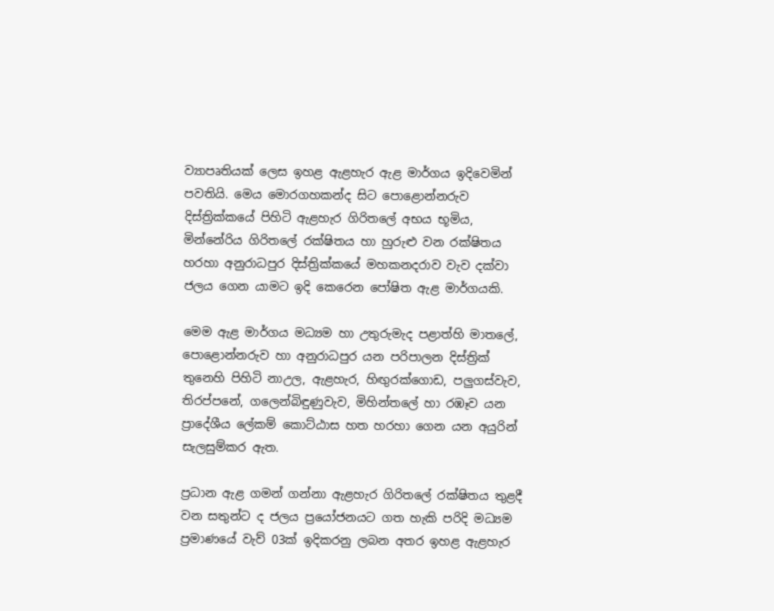ව්‍යාපෘතියක් ලෙස ඉහළ ඇළහැර ඇළ මාර්ගය ඉදිවෙමින් පවතියි. මෙය මොරගහකන්ද සිට පොළොන්නරුව දිස්ත්‍රික්කයේ පිහිටි ඇළහැර ගිරිතලේ අභය භූමිය, මින්නේරිය ගිරිතලේ රක්ෂිතය හා හුරුළු වන රක්ෂිතය හරහා අනුරාධපුර දිස්ත්‍රික්කයේ මහකනදරාව වැව දක්වා ජලය ගෙන යාමට ඉදි කෙරෙන පෝෂිත ඇළ මාර්ගයකි.

මෙම ඇළ මාර්ගය මධ්‍යම හා උතුරුමැද පළාත්හි මාතලේ, පොළොන්නරුව හා අනුරාධපුර යන පරිපාලන දිස්ත්‍රික් තුනෙහි පිහිටි නාඋල, ඇළහැර, හිඟුරක්ගොඩ, පලුගස්වැව, තිරප්පනේ, ගලෙන්බිඳුණුවැව, මිහින්තලේ හා රඹෑව යන ප්‍රාදේශීය ලේකම් කොට්ඨාස හත හරහා ගෙන යන අයුරින් සැලසුම්කර ඇත.

ප්‍රධාන ඇළ ගමන් ගන්නා ඇළහැර ගිරිතලේ රක්ෂිතය තුළදී වන සතුන්ට ද ජලය ප්‍රයෝජනයට ගත හැකි පරිදි මධ්‍යම ප්‍රමාණයේ වැව් 03ක් ඉදිකරනු ලබන අතර ඉහළ ඇළහැර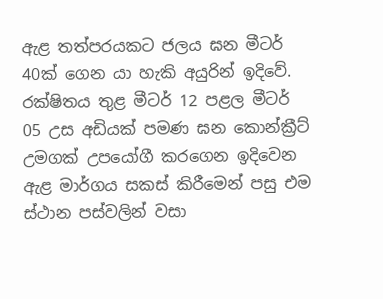ඇළ තත්පරයකට ජලය ඝන මීටර් 40ක් ගෙන යා හැකි අයුරින් ඉදිවේ. රක්ෂිතය තුළ මීටර් 12 පළල මීටර් 05 උස අඩියක් පමණ ඝන කොන්ක්‍රීට් උමගක් උපයෝගී කරගෙන ඉදිවෙන ඇළ මාර්ගය සකස් කිරීමෙන් පසු එම ස්ථාන පස්වලින් වසා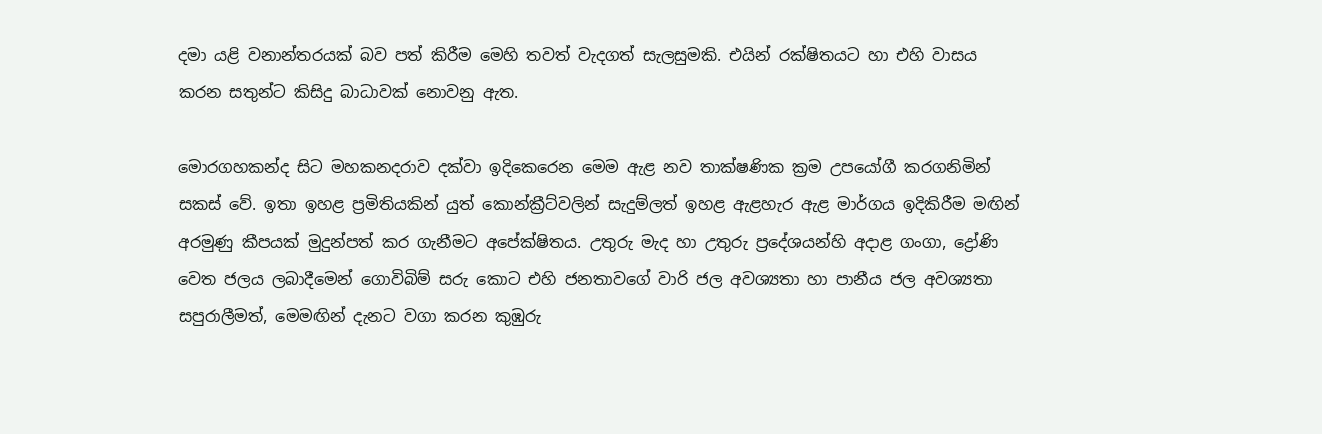දමා යළි වනාන්තරයක් බව පත් කිරීම මෙහි තවත් වැදගත් සැලසුමකි. එයින් රක්ෂිතයට හා එහි වාසය කරන සතුන්ට කිසිදු බාධාවක් නොවනු ඇත.

මොරගහකන්ද සිට මහකනදරාව දක්වා ඉදිකෙරෙන මෙම ඇළ නව තාක්ෂණික ක්‍රම උපයෝගී කරගනිමින් සකස් වේ. ඉතා ඉහළ ප්‍රමිතියකින් යුත් කොන්ක්‍රීට්වලින් සැදුම්ලත් ඉහළ ඇළහැර ඇළ මාර්ගය ඉදිකිරීම මඟින් අරමුණු කීපයක් මුදුන්පත් කර ගැනීමට අපේක්ෂිතය. උතුරු මැද හා උතුරු ප්‍රදේශයන්හි අදාළ ගංගා, ද්‍රෝණි වෙත ජලය ලබාදීමෙන් ගොවිබිම් සරු කොට එහි ජනතාවගේ වාරි ජල අවශ්‍යතා හා පානීය ජල අවශ්‍යතා සපුරාලීමත්, මෙමඟින් දැනට වගා කරන කුඹුරු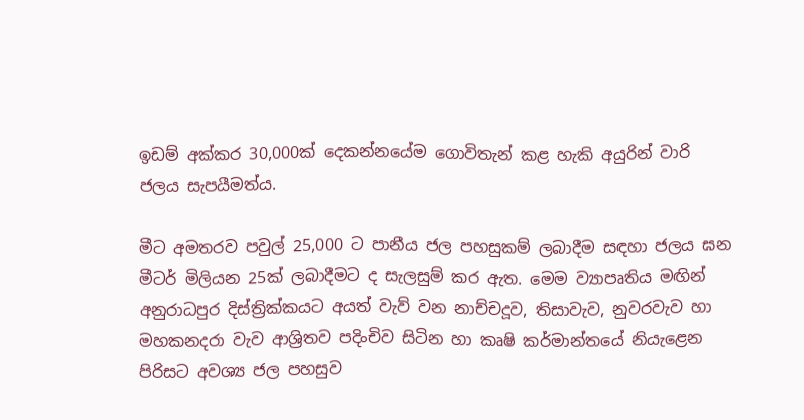ඉඩම් අක්කර 30,000ක් දෙකන්නයේම ගොවිතැන් කළ හැකි අයුරින් වාරි ජලය සැපයීමත්ය.

මීට අමතරව පවුල් 25,000 ට පානීය ජල පහසුකම් ලබාදීම සඳහා ජලය ඝන මීටර් මිලියන 25ක් ලබාදීමට ද සැලසුම් කර ඇත. මෙම ව්‍යාපෘතිය මඟින් අනුරාධපුර දිස්ත්‍රික්කයට අයත් වැව් වන නාච්චදූව, තිසාවැව, නුවරවැව හා මහකනදරා වැව ආශ්‍රිතව පදිංචිව සිටින හා කෘෂි කර්මාන්තයේ නියැළෙන පිරිසට අවශ්‍ය ජල පහසුව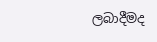ලබාදීමද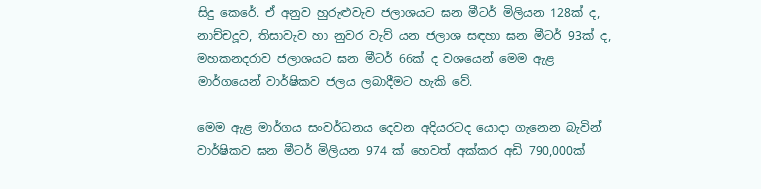සිදු කෙරේ. ඒ අනුව හුරුළුවැව ජලාශයට ඝන මීටර් මිලියන 128ක් ද, නාච්චදූව, තිසාවැව හා නුවර වැව් යන ජලාශ සඳහා ඝන මීටර් 93ක් ද, මහකනදරාව ජලාශයට ඝන මීටර් 66ක් ද වශයෙන් මෙම ඇළ මාර්ගයෙන් වාර්ෂිකව ජලය ලබාදීමට හැකි වේ.

මෙම ඇළ මාර්ගය සංවර්ධනය දෙවන අදියරටද යොදා ගැනෙන බැවින් වාර්ෂිකව ඝන මීටර් මිලියන 974 ක් හෙවත් අක්කර අඩි 790,000ක්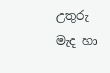උතුරු මැද හා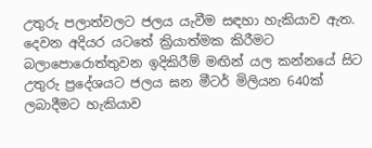උතුරු පලාත්වලට ජලය යැවීම සඳහා හැකියාව ඇත. දෙවන අදියර යටතේ ක්‍රියාත්මක කිරීමට බලාපොරොත්තුවන ඉදිකිරීම් මඟින් යල කන්නයේ සිට උතුරු ප්‍රදේශයට ජලය ඝන මීටර් මිලියන 640ක් ලබාදීමට හැකියාව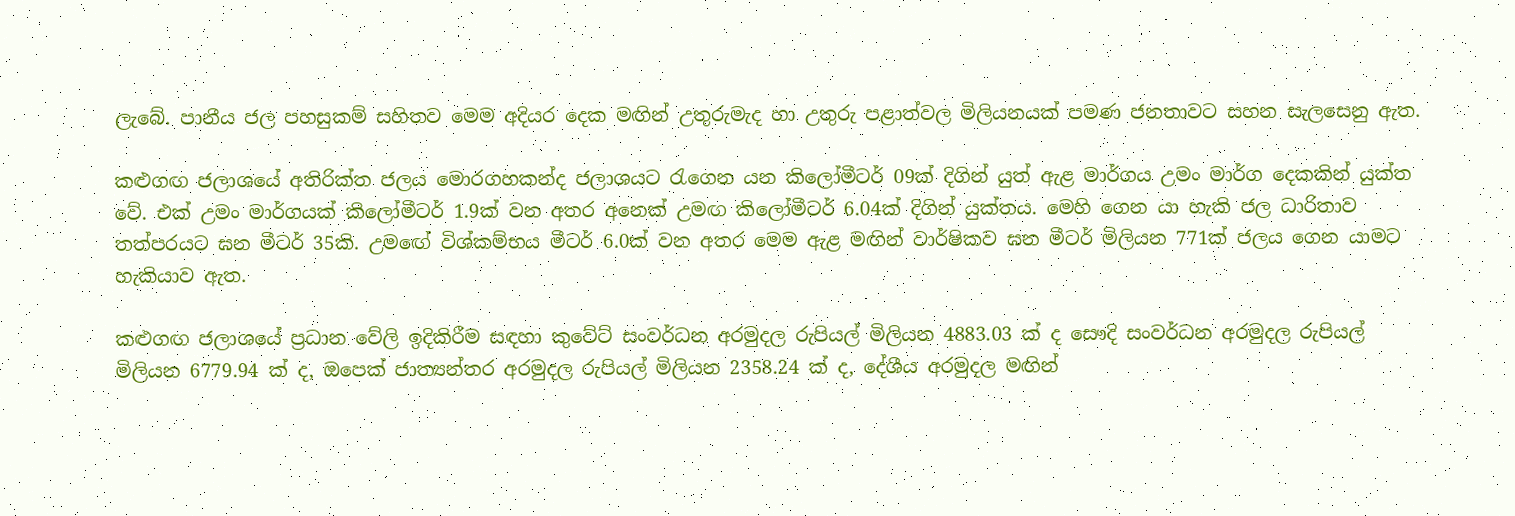ලැබේ. පානීය ජල පහසුකම් සහිතව මෙම අදියර දෙක මඟින් උතුරුමැද හා උතුරු පළාත්වල මිලියනයක් පමණ ජනතාවට සහන සැලසෙනු ඇත.

කළුගඟ ජලාශයේ අතිරික්ත ජලය මොරගහකන්ද ජලාශයට රැගෙන යන කිලෝමීටර් 09ක් දිගින් යුත් ඇළ මාර්ගය උමං මාර්ග දෙකකින් යුක්ත වේ. එක් උමං මාර්ගයක් කිලෝමීටර් 1.9ක් වන අතර අනෙක් උමඟ කිලෝමීටර් 6.04ක් දිගින් යුක්තය. මෙහි ගෙන යා හැකි ජල ධාරිතාව තත්පරයට ඝන මීටර් 35කි. උම‍ඟේ විශ්කම්භය මීටර් 6.0ක් වන අතර මෙම ඇළ මඟින් වාර්ෂිකව ඝන මීටර් මිලියන 771ක් ජලය ගෙන යාමට හැකියාව ඇත.

කළුගඟ ජලාශයේ ප්‍රධාන වේලි ඉදිකිරීම සඳහා කුවේට් සංවර්ධන අරමුදල රුපියල් මිලියන 4883.03 ක් ද සෞදි සංවර්ධන අරමුදල රුපියල් මිලියන 6779.94 ක් ද, ඔපෙක් ජාත්‍යන්තර අරමුදල රුපියල් මිලියන 2358.24 ක් ද, දේශීය අරමුදල මඟින්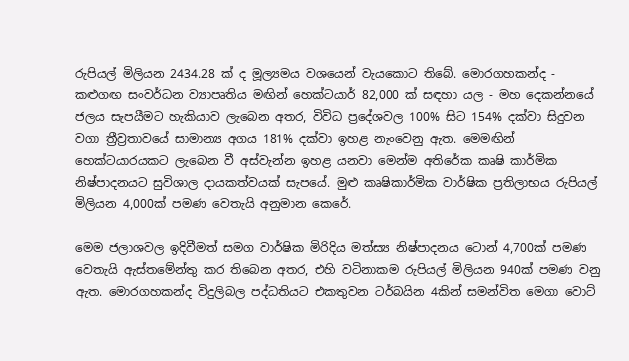රුපියල් මිලියන 2434.28 ක් ද මූල්‍යමය වශයෙන් වැයකොට තිබේ. මොරගහකන්ද - කළුගඟ සංවර්ධන ව්‍යාපෘතිය මඟින් හෙක්ටයාර් 82,000 ක් සඳහා යල - මහ දෙකන්නයේ ජලය සැපයීමට හැකියාව ලැබෙන අතර, විවිධ ප්‍රදේශවල 100% සිට 154% දක්වා සිදුවන වගා ත්‍රීව්‍රතාවයේ සාමාන්‍ය අගය 181% දක්වා ඉහළ නැංවෙනු ඇත. මෙමඟින් හෙක්ටයාරයකට ලැබෙන වී අස්වැන්න ඉහළ යනවා මෙන්ම අතිරේක කෘෂි කාර්මික නිෂ්පාදනයට සුවිශාල දායකත්වයක් සැපයේ. මුළු කෘෂිකාර්මික වාර්ෂික ප්‍රතිලාභය රුපියල් මිලියන 4,000ක් පමණ වෙතැයි අනුමාන කෙරේ.

මෙම ජලාශවල ඉදිවීමත් සමග වාර්ෂික මිරිදිය මත්ස්‍ය නිෂ්පාදනය ටොන් 4,700ක් පමණ වෙතැයි ඇස්තමේන්තු කර තිබෙන අතර, එහි වටිනාකම රුපියල් මිලියන 940ක් පමණ වනු ඇත. මොරගහකන්ද විදුලිබල පද්ධතියට එකතුවන ටර්බයින 4කින් සමන්විත මෙගා වොට්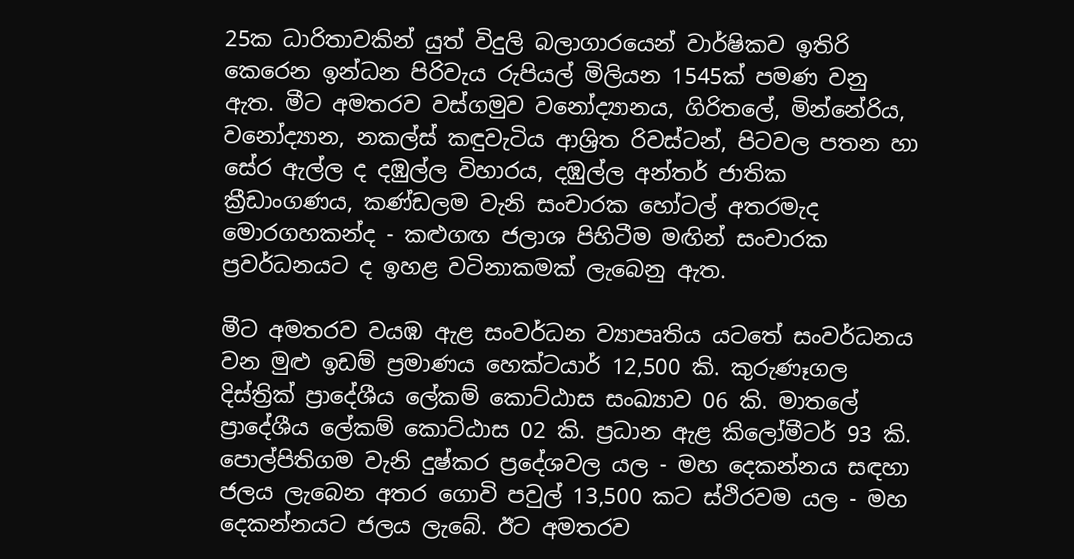25ක ධාරිතාවකින් යුත් විදුලි බලාගාරයෙන් වාර්ෂිකව ඉතිරි කෙරෙන ඉන්ධන පිරිවැය රුපියල් මිලියන 1545ක් පමණ වනු ඇත. මීට අමතරව වස්ගමුව වනෝද්‍යානය, ගිරිතලේ, මින්නේරිය, වනෝද්‍යාන, නකල්ස් කඳුවැටිය ආශ්‍රිත රිවස්ටන්, පිටවල පතන හා සේර ඇල්ල ද දඹුල්ල විහාරය, දඹුල්ල අන්තර් ජාතික ක්‍රීඩාංගණය, කණ්ඩලම වැනි සංචාරක ‍හෝටල් අතරමැද මොරගහකන්ද - කළුගඟ ජලාශ පිහිටීම මඟින් සංචාරක ප්‍රවර්ධනයට ද ඉහළ වටිනාකමක් ලැබෙනු ඇත.

මීට අමතරව වයඹ ඇළ සංවර්ධන ව්‍යාපෘතිය යටතේ සංවර්ධනය වන මුළු ඉඩම් ප්‍රමාණය හෙක්ටයාර් 12,500 කි. කුරුණෑගල දිස්ත්‍රික් ප්‍රාදේශීය ලේකම් කොට්ඨාස සංඛ්‍යාව 06 කි. මාතලේ ප්‍රාදේශීය ලේකම් කොට්ඨාස 02 කි. ප්‍රධාන ඇළ කිලෝමීටර් 93 කි. පොල්පිතිගම වැනි දුෂ්කර ප්‍රදේශවල යල - මහ දෙකන්නය සඳහා ජලය ලැබෙන අතර ගොවි පවුල් 13,500 කට ස්ථිරවම යල - මහ දෙකන්නයට ජලය ලැබේ. ඊට අමතරව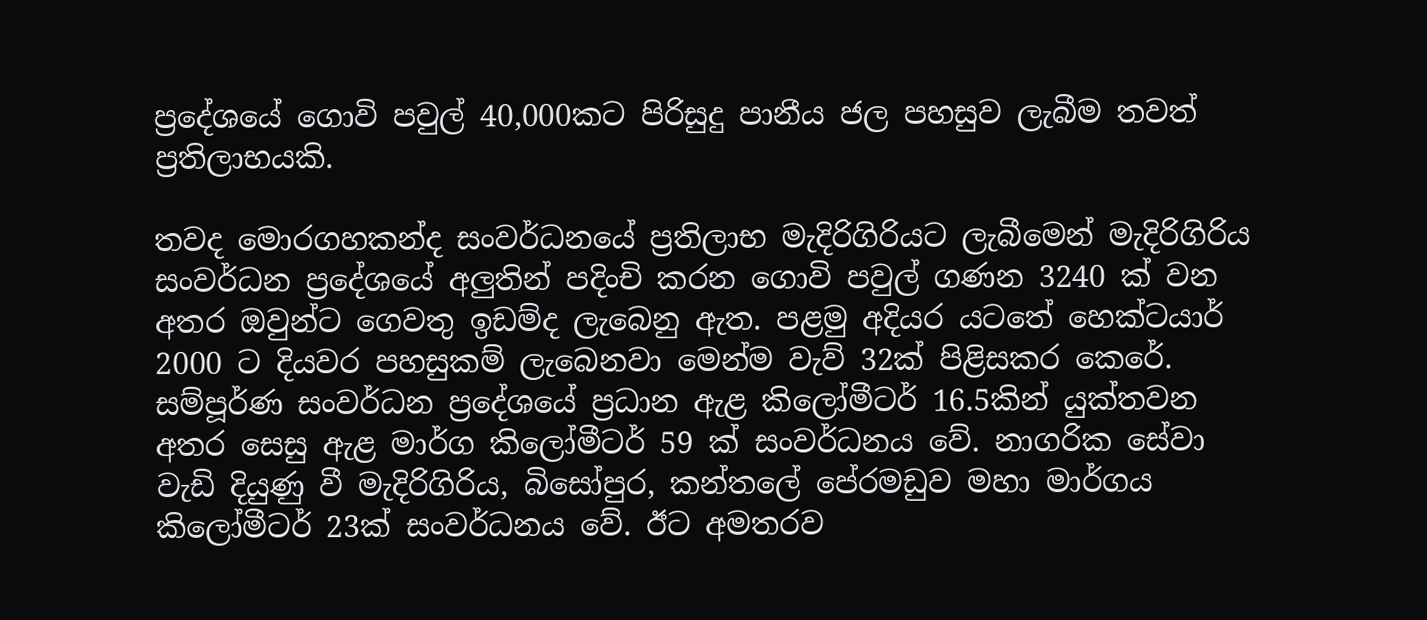ප්‍රදේශයේ ගොවි පවුල් 40,000කට පිරිසුදු පානීය ජල පහසුව ලැබීම තවත් ප්‍රතිලාභයකි.

තවද මොරගහකන්ද සංවර්ධනයේ ප්‍රතිලාභ මැදිරිගිරියට ලැබීමෙන් මැදිරිගිරිය සංවර්ධන ප්‍රදේශයේ අලුතින් පදිංචි කරන ගොවි පවුල් ගණන 3240 ක් වන අතර ඔවුන්ට ගෙවතු ඉඩම්ද ලැබෙනු ඇත. පළමු අදියර යටතේ හෙක්ටයාර් 2000 ට දියවර පහසුකම් ලැබෙනවා මෙන්ම වැව් 32ක් පිළිසකර කෙරේ. සම්පූර්ණ සංවර්ධන ප්‍රදේශයේ ප්‍රධාන ඇළ කිලෝමීටර් 16.5කින් යුක්තවන අතර සෙසු ඇළ මාර්ග කිලෝමීටර් 59 ක් සංවර්ධනය වේ. නාගරික සේවා වැඩි දියුණු වී මැදිරිගිරිය, බිසෝපුර, කන්තලේ පේරමඩුව මහා මාර්ගය කිලෝමීටර් 23ක් සංවර්ධනය වේ. ඊට අමතරව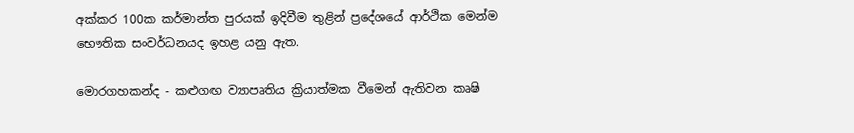අක්කර 100ක කර්මාන්ත පුරයක් ඉදිවීම තුළින් ප්‍රදේශයේ ආර්ථික මෙන්ම භෞතික සංවර්ධනයද ඉහළ යනු ඇත.

මොරගහකන්ද - කළුගඟ ව්‍යාපෘතිය ක්‍රියාත්මක වීමෙන් ඇතිවන කෘෂි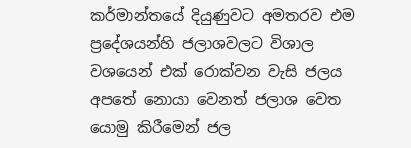කර්මාන්තයේ දියුණුවට අමතරව එම ප්‍රදේශයන්හි ජලාශවලට විශාල වශයෙන් එක් රොක්වන වැසි ජලය අපතේ නොයා වෙනත් ජලාශ වෙත යොමු කිරීමෙන් ජල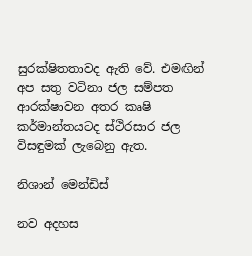සුරක්ෂිතතාවද ඇති වේ. එමඟින් අප සතු වටිනා ජල සම්පත ආරක්ෂාවන අතර කෘෂි කර්මාන්තයටද ස්ථිරසාර ජල විසඳුමක් ලැබෙනු ඇත.

නිශාන් මෙන්ඩිස්

නව අදහස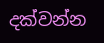දක්වන්න